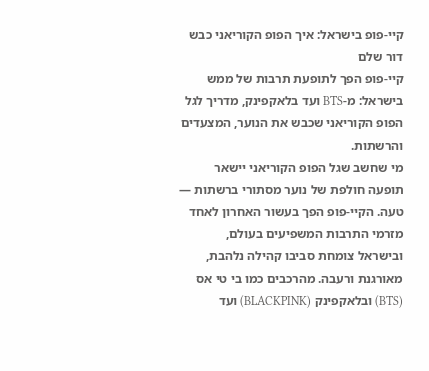קיי-פופ בישראל: איך הפופ הקוריאני כבש דור שלם
קיי-פופ הפך לתופעת תרבות של ממש בישראל: מ-BTS ועד בלאקפינק, מדריך לגל הפופ הקוריאני שכבש את הנוער, המצעדים והרשתות.
מי שחשב שגל הפופ הקוריאני יישאר תופעה חולפת של נוער מסתורי ברשתות — טעה. הקיי-פופ הפך בעשור האחרון לאחד מזרמי התרבות המשפיעים בעולם, ובישראל צומחת סביבו קהילה נלהבת, מאורגנת ורעבה. מהרכבים כמו בי טי אס (BTS) ובלאקפינק (BLACKPINK) ועד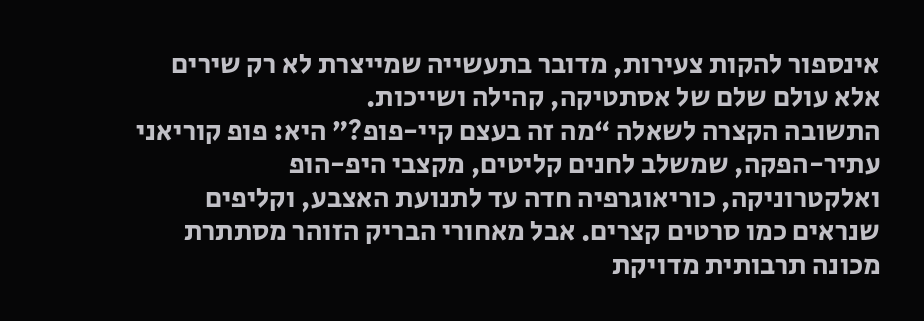אינספור להקות צעירות, מדובר בתעשייה שמייצרת לא רק שירים אלא עולם שלם של אסתטיקה, קהילה ושייכות.
התשובה הקצרה לשאלה “מה זה בעצם קיי-פופ?” היא: פופ קוריאני עתיר-הפקה, שמשלב לחנים קליטים, מקצבי היפ-הופ ואלקטרוניקה, כוריאוגרפיה חדה עד לתנועת האצבע, וקליפים שנראים כמו סרטים קצרים. אבל מאחורי הבריק הזוהר מסתתרת מכונה תרבותית מדויקת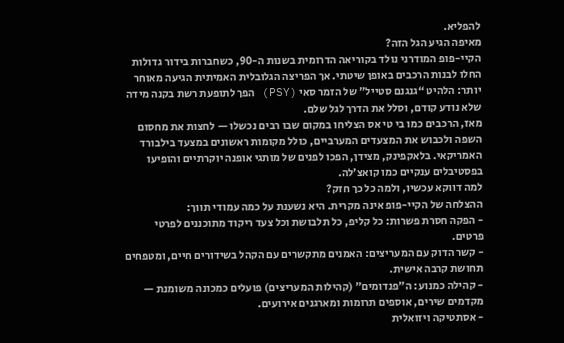להפליא.
מאיפה הגיע הגל הזה?
הקיי-פופ המודרני נולד בקוריאה הדרומית בשנות ה-90, כשחברות בידור גדולות החלו לבנות הרכבים באופן שיטתי. אך הפריצה הגלובלית האמיתית הגיעה מאוחר יותר: הלהיט “גנגנם סטייל” של הזמר סאי (PSY) הפך לתופעת רשת בקנה מידה שלא נודע קודם, וסלל את הדרך לגל שלם.
מאז, הרכבים כמו בי טי אס הצליחו במקום שבו רבים נכשלו — לחצות את מחסום השפה ולכבוש את המצעדים המערביים, כולל מקומות ראשונים במצעד בילבורד האמריקאי. בלאקפינק, מצידן, הפכו לפנים של מותגי אופנה יוקרתיים והופיעו בפסטיבלים ענקיים כמו קואצ’לה.
למה דווקא עכשיו, ולמה כל כך חזק?
ההצלחה של הקיי-פופ אינה מקרית. היא נשענת על כמה עמודי תווך:
- הפקה חסרת פשרות: כל קליפ, כל תלבושת וכל צעד ריקוד מתוכננים לפרטי פרטים.
- קשר הדוק עם המעריצים: האמנים מתקשרים עם הקהל בשידורים חיים, ומטפחים תחושת קרבה אישית.
- קהילה כמנוע: ה”פנדומים” (קהילות המעריצים) פועלים כמכונה משומנת — מקדמים שירים, אוספים תרומות ומארגנים אירועים.
- אסתטיקה ויזואלית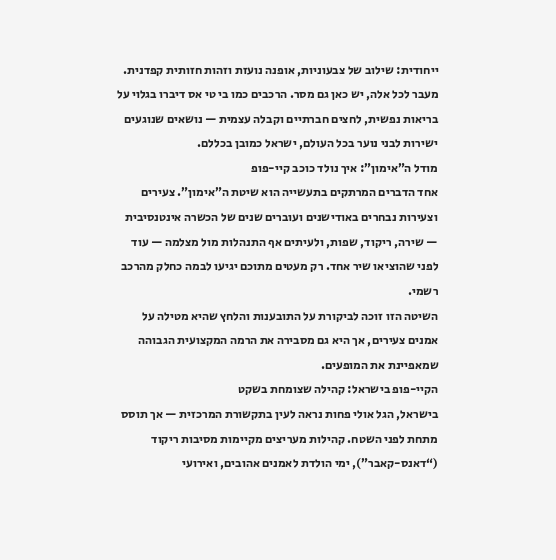ייחודית: שילוב של צבעוניות, אופנה נועזת וזהות חזותית קפדנית.
מעבר לכל אלה, יש כאן גם מסר. הרכבים כמו בי טי אס דיברו בגלוי על בריאות נפשית, לחצים חברתיים וקבלה עצמית — נושאים שנוגעים ישירות לבני נוער בכל העולם, ישראל כמובן בכללם.
מודל ה”אימון”: איך נולד כוכב קיי-פופ
אחד הדברים המרתקים בתעשייה הוא שיטת ה”אימון”. צעירים וצעירות נבחרים באודישנים ועוברים שנים של הכשרה אינטנסיבית — שירה, ריקוד, שפות, ולעיתים אף התנהלות מול מצלמה — עוד לפני שהוציאו שיר אחד. רק מעטים מתוכם יגיעו לבמה כחלק מהרכב רשמי.
השיטה הזו זוכה לביקורת על התובענות והלחץ שהיא מטילה על אמנים צעירים, אך היא גם מסבירה את הרמה המקצועית הגבוהה שמאפיינת את המופעים.
הקיי-פופ בישראל: קהילה שצומחת בשקט
בישראל, הגל אולי פחות נראה לעין בתקשורת המרכזית — אך תוסס מתחת לפני השטח. קהילות מעריצים מקיימות מסיבות ריקוד (“דאנס-קאבר”), ימי הולדת לאמנים אהובים, ואירועי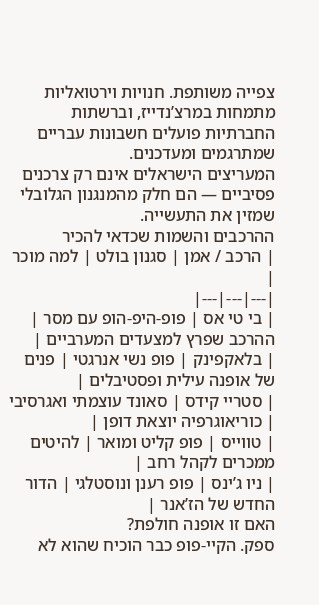צפייה משותפת. חנויות וירטואליות מתמחות במרצ’נדייז, וברשתות החברתיות פועלים חשבונות עבריים שמתרגמים ומעדכנים.
המעריצים הישראלים אינם רק צרכנים פסיביים — הם חלק מהמנגנון הגלובלי שמזין את התעשייה.
ההרכבים והשמות שכדאי להכיר
| הרכב / אמן | סגנון בולט | למה מוכר |
|---|---|---|
| בי טי אס | פופ-היפ-הופ עם מסר | ההרכב שפרץ למצעדים המערביים |
| בלאקפינק | פופ נשי אנרגטי | פנים של אופנה עילית ופסטיבלים |
| סטריי קידס | סאונד עוצמתי ואגרסיבי | כוריאוגרפיה יוצאת דופן |
| טווייס | פופ קליט ומואר | להיטים ממכרים לקהל רחב |
| ניו ג’ינס | פופ רענן ונוסטלגי | הדור החדש של הז’אנר |
האם זו אופנה חולפת?
ספק. הקיי-פופ כבר הוכיח שהוא לא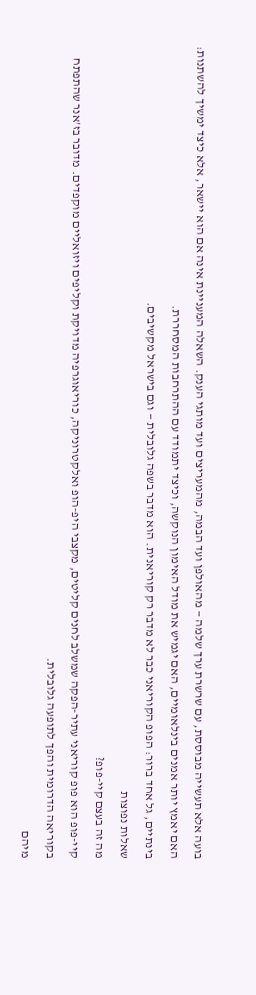בועה אלא תעשייה מבוססת, עם שרשרת ערך שלמה — מהאולפן ועד הבמה, מהמעריצים ועד מותגי הענק. השאלה המעניינת אינה אם הוא יישאר, אלא כיצד ימשיך להשתנות: האם יאמץ יותר אמנים בינלאומיים, האם יגמיש את מודל האימון הנוקשה, וכיצד יתמודד עם ההתרחבות המסחררת.
בינתיים, גל אחד ברור: הפופ הקוריאני כבר לא מדבר רק קוריאנית. הוא מדבר בשפה גלובלית — וגם בישראל מקשיבים.
שאלות נפוצות
מה זה בעצם קיי-פופ?
קיי-פופ הוא פופ קוריאני עתיר-הפקה שמשלב לחנים קליטים, מקצבי היפ-הופ ואלקטרוניקה, כוריאוגרפיה מדויקת וקליפים ויזואליים מוקפדים. מדובר בז'אנר שהתפתח בקוריאה הדרומית והפך לתופעה גלובלית.
מיהם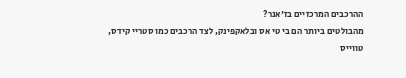ההרכבים המרכזיים בז'אנר?
מהבולטים ביותר הם בי טי אס ובלאקפינק, לצד הרכבים כמו סטריי קידס, טווייס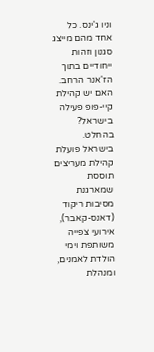וניו ג'ינס. כל אחד מהם מייצג סגנון וזהות ייחודיים בתוך הז'אנר הרחב.
האם יש קהילת קיי-פופ פעילה בישראל?
בהחלט. בישראל פועלת קהילת מעריצים תוססת שמארגנת מסיבות ריקוד (דאנס-קאבר), אירועי צפייה משותפת וימי הולדת לאמנים, ומנהלת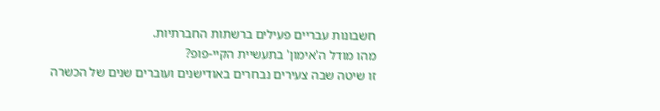חשבונות עבריים פעילים ברשתות החברתיות.
מהו מודל ה'אימון' בתעשיית הקיי-פופ?
זו שיטה שבה צעירים נבחרים באודישנים ועוברים שנים של הכשרה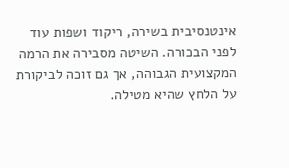אינטנסיבית בשירה, ריקוד ושפות עוד לפני הבכורה. השיטה מסבירה את הרמה המקצועית הגבוהה, אך גם זוכה לביקורת על הלחץ שהיא מטילה.